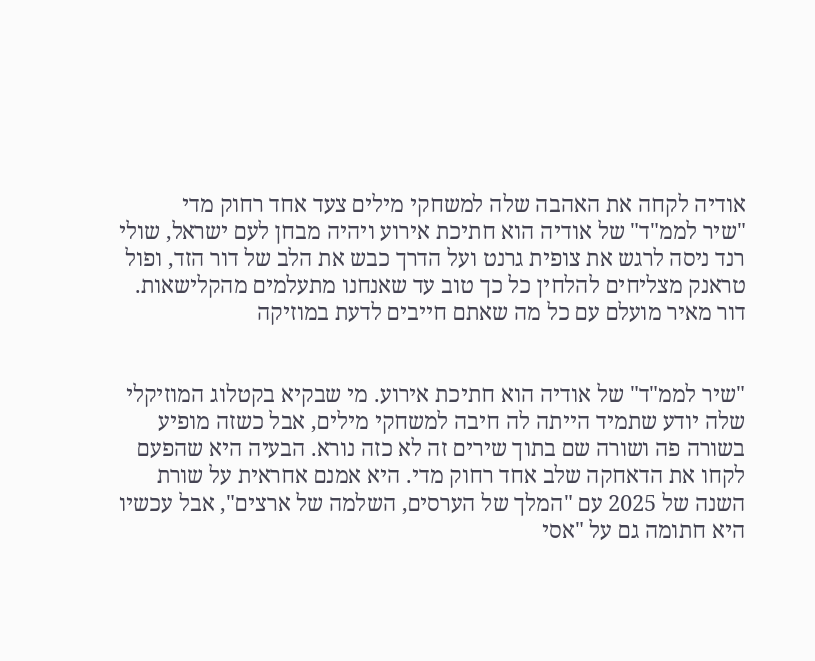אודיה לקחה את האהבה שלה למשחקי מילים צעד אחד רחוק מדי
"שיר לממ"ד" של אודיה הוא חתיכת אירוע ויהיה מבחן לעם ישראל, שולי רנד ניסה לרגש את צופית גרנט ועל הדרך כבש את הלב של דור הזד, ופול טראנק מצליחים להלחין כל כך טוב עד שאנחנו מתעלמים מהקלישאות. דור מאיר מועלם עם כל מה שאתם חייבים לדעת במוזיקה


"שיר לממ"ד" של אודיה הוא חתיכת אירוע. מי שבקיא בקטלוג המוזיקלי שלה יודע שתמיד הייתה לה חיבה למשחקי מילים, אבל כשזה מופיע בשורה פה ושורה שם בתוך שירים זה לא כזה נורא. הבעיה היא שהפעם לקחו את הדאחקה שלב אחד רחוק מדי. היא אמנם אחראית על שורת השנה של 2025 עם "המלך של הערסים, השלמה של ארצים", אבל עכשיו היא חתומה גם על "אסי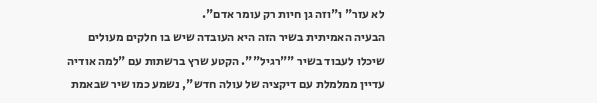לא עזר" ו"וזה גן חיות רק עומר אדם".
הבעיה האמיתית בשיר הזה היא העובדה שיש בו חלקים מעולים שיכלו לעבוד בשיר ""רגיל"". הקטע שרץ ברשתות עם "למה אודיה עדיין ממלמלת עם דיקציה של עולה חדש", נשמע כמו שיר שבאמת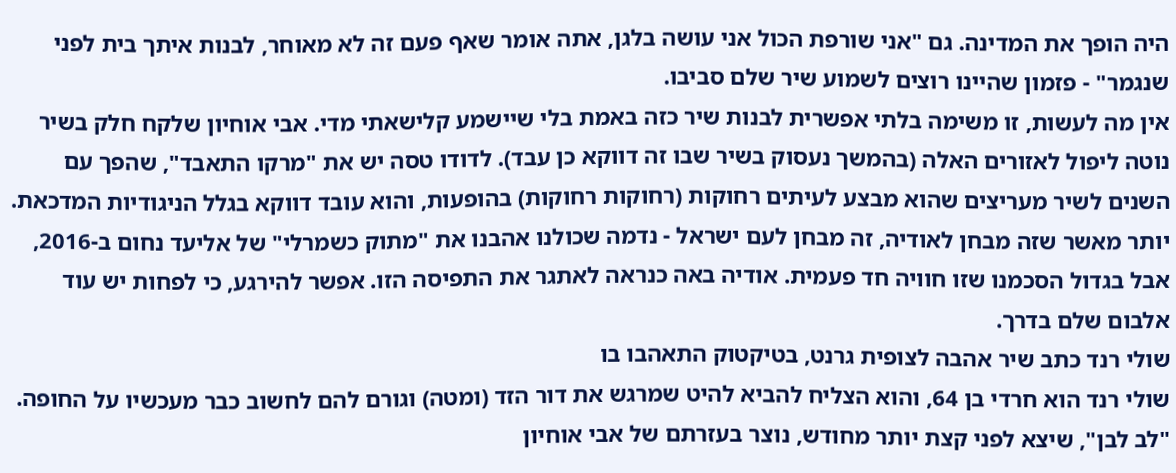היה הופך את המדינה. גם "אני שורפת הכול אני עושה בלגן, אתה אומר שאף פעם זה לא מאוחר, לבנות איתך בית לפני שנגמר" - פזמון שהיינו רוצים לשמוע שיר שלם סביבו.
אין מה לעשות, זו משימה בלתי אפשרית לבנות שיר כזה באמת בלי שיישמע קלישאתי מדי. אבי אוחיון שלקח חלק בשיר נוטה ליפול לאזורים האלה (בהמשך נעסוק בשיר שבו זה דווקא כן עבד). לדודו טסה יש את "מרקו התאבד", שהפך עם השנים לשיר מעריצים שהוא מבצע לעיתים רחוקות (רחוקות רחוקות) בהופעות, והוא עובד דווקא בגלל הניגודיות המדכאת. יותר מאשר שזה מבחן לאודיה, זה מבחן לעם ישראל - נדמה שכולנו אהבנו את "מתוק כשמרלי" של אליעד נחום ב-2016, אבל בגדול הסכמנו שזו חוויה חד פעמית. אודיה באה כנראה לאתגר את התפיסה הזו. אפשר להירגע, כי לפחות יש עוד אלבום שלם בדרך.
שולי רנד כתב שיר אהבה לצופית גרנט, בטיקטוק התאהבו בו
שולי רנד הוא חרדי בן 64, והוא הצליח להביא להיט שמרגש את דור הזד (ומטה) וגורם להם לחשוב כבר מעכשיו על החופה. "לב לבן", שיצא לפני קצת יותר מחודש, נוצר בעזרתם של אבי אוחיון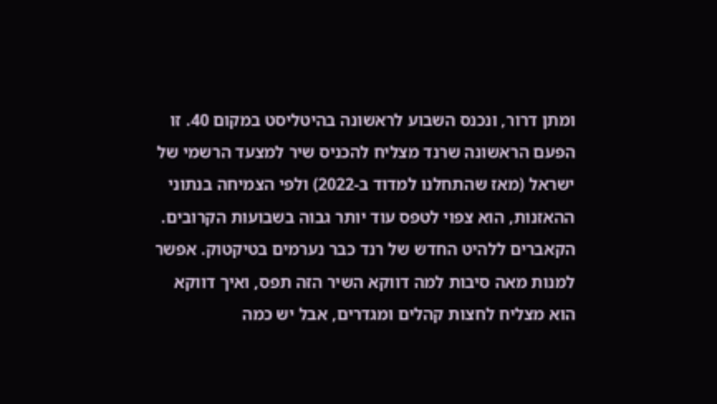ומתן דרור, ונכנס השבוע לראשונה בהיטליסט במקום 40. זו הפעם הראשונה שרנד מצליח להכניס שיר למצעד הרשמי של ישראל (מאז שהתחלנו למדוד ב-2022) ולפי הצמיחה בנתוני ההאזנות, הוא צפוי לטפס עוד יותר גבוה בשבועות הקרובים.
הקאברים ללהיט החדש של רנד כבר נערמים בטיקטוק. אפשר למנות מאה סיבות למה דווקא השיר הזה תפס, ואיך דווקא הוא מצליח לחצות קהלים ומגדרים, אבל יש כמה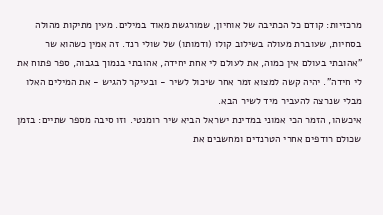מרכזיות: קודם כל הכתיבה של אוחיון, שמורגשת מאוד במילים. מעין מתיקות מהולה בסחיות, שעוברת מעולה בשילוב קולו (ודמותו) של שולי רנד. זה אמין כשהוא שר "אהובתי בעולם אין כמוה, את לעולם לי אחת יחידה, אהובתי בנמוך בגבוה, ספר פתוח את לי חידה". יהיה קשה למצוא זמר אחר שיכול לשיר - ובעיקר להגיש - את המילים האלו מבלי שנרצה להעביר מיד לשיר הבא.
איכשהו, הזמר הכי אמוני במדינת ישראל הביא שיר רומנטי. וזו סיבה מספר שתיים: בזמן שכולם רודפים אחרי הטרנדים ומחשבים את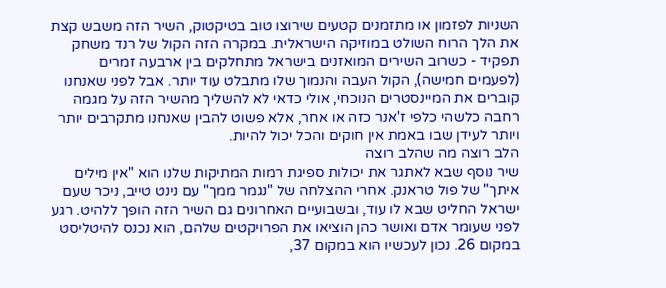השניות לפזמון או מתזמנים קטעים שירוצו טוב בטיקטוק, השיר הזה משבש קצת את הלך הרוח השולט במוזיקה הישראלית. במקרה הזה הקול של רנד משחק תפקיד - כשרוב השירים המואזנים בישראל מתחלקים בין ארבעה זמרים (לפעמים חמישה), הקול העבה והנמוך שלו מתבלט עוד יותר. אבל לפני שאנחנו קוברים את המיינסטרים הנוכחי, אולי כדאי לא להשליך מהשיר הזה על מגמה רחבה כלשהי כלפי ז'אנר כזה או אחר, אלא פשוט להבין שאנחנו מתקרבים יותר ויותר לעידן שבו באמת אין חוקים והכל יכול להיות.
הלב רוצה מה שהלב רוצה
שיר נוסף שבא לאתגר את יכולות ספיגת רמות המתיקות שלנו הוא "אין מילים איתך" של פול טראנק. אחרי ההצלחה של "נגמר ממך" עם נינט טייב, ניכר שעם ישראל החליט שבא לו עוד, ובשבועיים האחרונים גם השיר הזה הופך ללהיט. רגע לפני שעומר אדם ואושר כהן הוציאו את הפרויקטים שלהם, הוא נכנס להיטליסט במקום 26. נכון לעכשיו הוא במקום 37,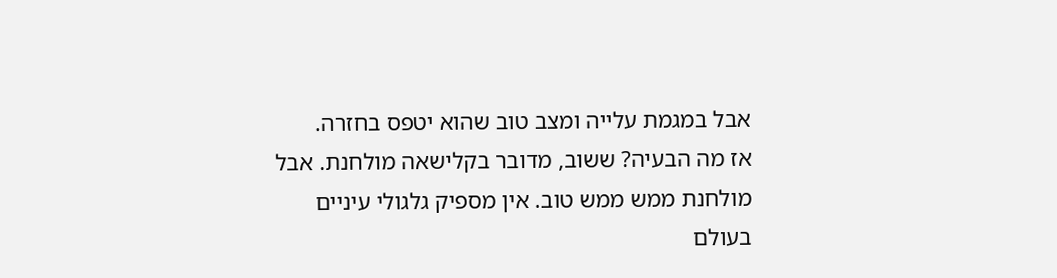אבל במגמת עלייה ומצב טוב שהוא יטפס בחזרה.
אז מה הבעיה? ששוב, מדובר בקלישאה מולחנת. אבל מולחנת ממש ממש טוב. אין מספיק גלגולי עיניים בעולם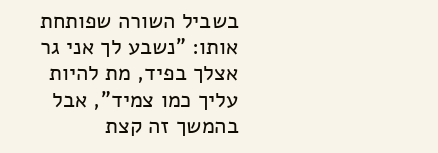בשביל השורה שפותחת אותו: "נשבע לך אני גר אצלך בפיד, מת להיות עליך כמו צמיד", אבל בהמשך זה קצת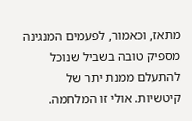מתאז, וכאמור, לפעמים המנגינה מספיק טובה בשביל שנוכל להתעלם ממנת יתר של קיטשיות. אולי זו המלחמה.